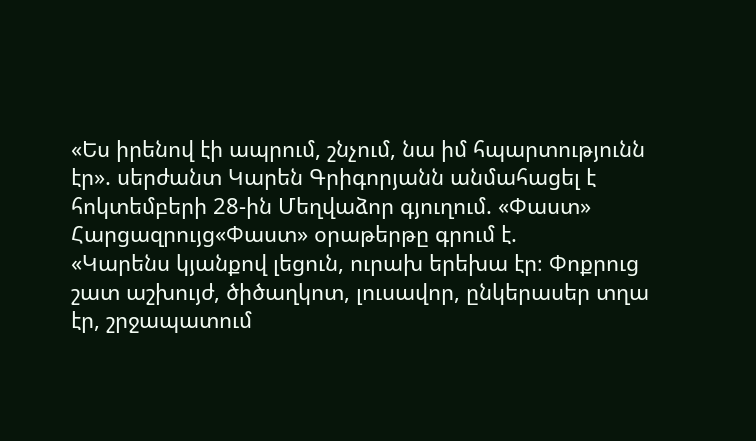«Ես իրենով էի ապրում, շնչում, նա իմ հպարտությունն էր». սերժանտ Կարեն Գրիգորյանն անմահացել է հոկտեմբերի 28-ին Մեղվաձոր գյուղում. «Փաստ»
Հարցազրույց«Փաստ» օրաթերթը գրում է.
«Կարենս կյանքով լեցուն, ուրախ երեխա էր։ Փոքրուց շատ աշխույժ, ծիծաղկոտ, լուսավոր, ընկերասեր տղա էր, շրջապատում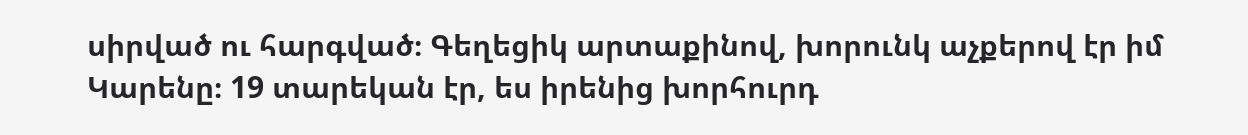սիրված ու հարգված։ Գեղեցիկ արտաքինով, խորունկ աչքերով էր իմ Կարենը։ 19 տարեկան էր, ես իրենից խորհուրդ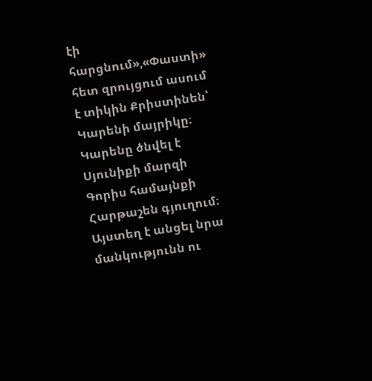էի հարցնում»,«Փաստի» հետ զրույցում ասում է տիկին Քրիստինեն՝ Կարենի մայրիկը։
Կարենը ծնվել է Սյունիքի մարզի Գորիս համայնքի Հարթաշեն գյուղում։ Այստեղ է անցել նրա մանկությունն ու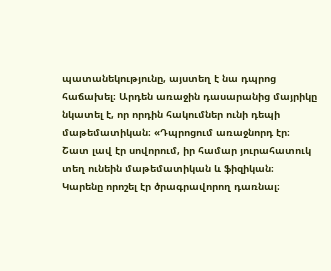պատանեկությունը, այստեղ է նա դպրոց հաճախել։ Արդեն առաջին դասարանից մայրիկը նկատել է, որ որդին հակումներ ունի դեպի մաթեմատիկան։ «Դպրոցում առաջնորդ էր։ Շատ լավ էր սովորում, իր համար յուրահատուկ տեղ ունեին մաթեմատիկան և ֆիզիկան։ Կարենը որոշել էր ծրագրավորող դառնալ։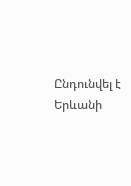Ընդունվել է Երևանի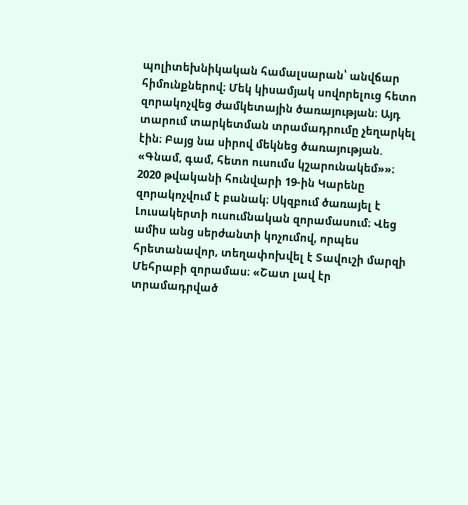պոլիտեխնիկական համալսարան՝ անվճար հիմունքներով։ Մեկ կիսամյակ սովորելուց հետո զորակոչվեց ժամկետային ծառայության։ Այդ տարում տարկետման տրամադրումը չեղարկել էին։ Բայց նա սիրով մեկնեց ծառայության. «Գնամ, գամ, հետո ուսումս կշարունակեմ»»։
2020 թվականի հունվարի 19-ին Կարենը զորակոչվում է բանակ։ Սկզբում ծառայել է Լուսակերտի ուսումնական զորամասում։ Վեց ամիս անց սերժանտի կոչումով, որպես հրետանավոր, տեղափոխվել է Տավուշի մարզի Մեհրաբի զորամաս։ «Շատ լավ էր տրամադրված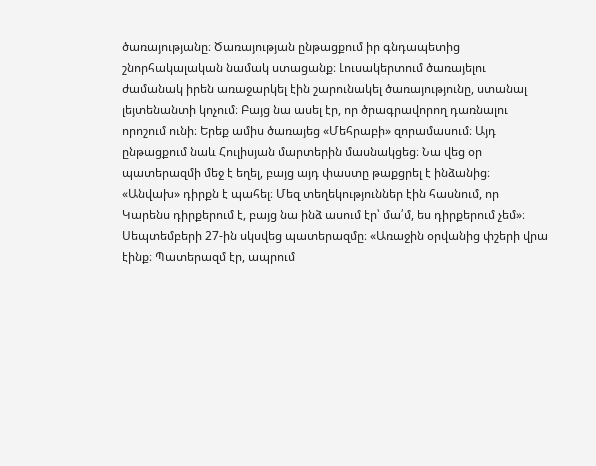ծառայությանը։ Ծառայության ընթացքում իր գնդապետից շնորհակալական նամակ ստացանք։ Լուսակերտում ծառայելու ժամանակ իրեն առաջարկել էին շարունակել ծառայությունը, ստանալ լեյտենանտի կոչում։ Բայց նա ասել էր, որ ծրագրավորող դառնալու որոշում ունի։ Երեք ամիս ծառայեց «Մեհրաբի» զորամասում։ Այդ ընթացքում նաև Հուլիսյան մարտերին մասնակցեց։ Նա վեց օր պատերազմի մեջ է եղել, բայց այդ փաստը թաքցրել է ինձանից։ «Անվախ» դիրքն է պահել։ Մեզ տեղեկություններ էին հասնում, որ Կարենս դիրքերում է, բայց նա ինձ ասում էր՝ մա՛մ, ես դիրքերում չեմ»։
Սեպտեմբերի 27-ին սկսվեց պատերազմը։ «Առաջին օրվանից փշերի վրա էինք։ Պատերազմ էր, ապրում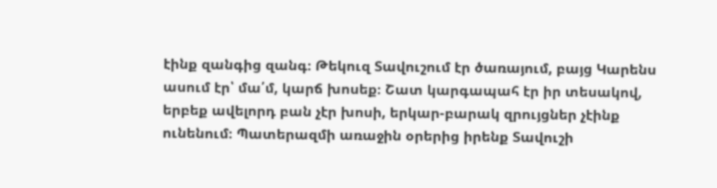էինք զանգից զանգ։ Թեկուզ Տավուշում էր ծառայում, բայց Կարենս ասում էր՝ մա՛մ, կարճ խոսեք։ Շատ կարգապահ էր իր տեսակով, երբեք ավելորդ բան չէր խոսի, երկար-բարակ զրույցներ չէինք ունենում։ Պատերազմի առաջին օրերից իրենք Տավուշի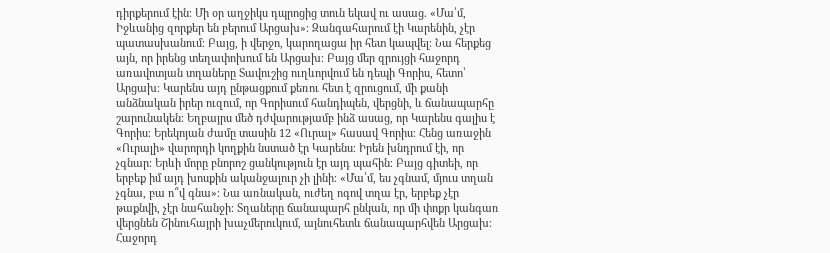դիրքերում էին։ Մի օր աղջիկս դպրոցից տուն եկավ ու ասաց. «Մա՛մ, Իջևանից զորքեր են բերում Արցախ»։ Զանգահարում էի Կարենին, չէր պատասխանում։ Բայց, ի վերջո, կարողացա իր հետ կապվել։ Նա հերքեց այն, որ իրենց տեղափոխում են Արցախ։ Բայց մեր զրույցի հաջորդ առավոտյան տղաները Տավուշից ուղևորվում են դեպի Գորիս, հետո՝ Արցախ։ Կարենս այդ ընթացքում քեռու հետ է զրուցում, մի քանի անձնական իրեր ուզում, որ Գորիսում հանդիպեն, վերցնի, և ճանապարհը շարունակեն։ Եղբայրս մեծ դժվարությամբ ինձ ասաց, որ Կարենս գալիս է Գորիս։ Երեկոյան ժամը տասին 12 «Ուրալ» հասավ Գորիս։ Հենց առաջին «Ուրալի» վարորդի կողքին նստած էր Կարենս։ Իրեն խնդրում էի, որ չգնար։ Երևի մորը բնորոշ ցանկություն էր այդ պահին։ Բայց գիտեի, որ երբեք իմ այդ խոսքին ականջալուր չի լինի։ «Մա՛մ, ես չգնամ, մյուս տղան չգնա, բա ո՞վ գնա»։ Նա առնական, ուժեղ ոգով տղա էր, երբեք չէր թաքնվի, չէր նահանջի։ Տղաները ճանապարհ ընկան, որ մի փոքր կանգառ վերցնեն Շինուհայրի խաչմերուկում, այնուհետև ճանապարհվեն Արցախ։ Հաջորդ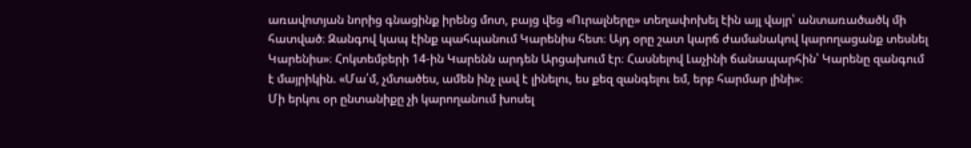առավոտյան նորից գնացինք իրենց մոտ, բայց վեց «Ուրալները» տեղափոխել էին այլ վայր՝ անտառածածկ մի հատված։ Զանգով կապ էինք պահպանում Կարենիս հետ։ Այդ օրը շատ կարճ ժամանակով կարողացանք տեսնել Կարենիս»։ Հոկտեմբերի 14-ին Կարենն արդեն Արցախում էր։ Հասնելով Լաչինի ճանապարհին՝ Կարենը զանգում է մայրիկին. «Մա՛մ, չմտածես, ամեն ինչ լավ է լինելու, ես քեզ զանգելու եմ, երբ հարմար լինի»։
Մի երկու օր ընտանիքը չի կարողանում խոսել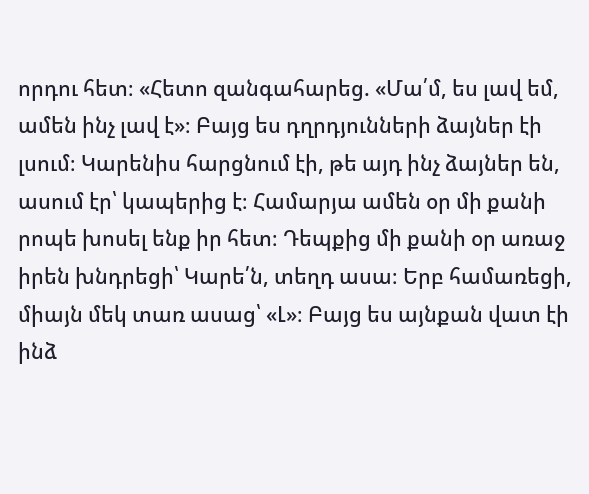որդու հետ։ «Հետո զանգահարեց. «Մա՛մ, ես լավ եմ, ամեն ինչ լավ է»։ Բայց ես դղրդյունների ձայներ էի լսում։ Կարենիս հարցնում էի, թե այդ ինչ ձայներ են, ասում էր՝ կապերից է։ Համարյա ամեն օր մի քանի րոպե խոսել ենք իր հետ։ Դեպքից մի քանի օր առաջ իրեն խնդրեցի՝ Կարե՛ն, տեղդ ասա։ Երբ համառեցի, միայն մեկ տառ ասաց՝ «Լ»։ Բայց ես այնքան վատ էի ինձ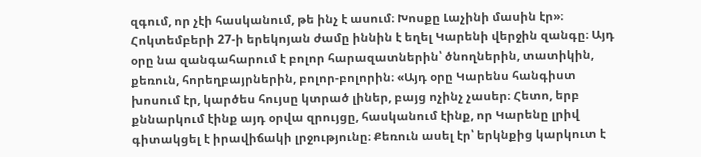զգում, որ չէի հասկանում, թե ինչ է ասում։ Խոսքը Լաչինի մասին էր»։
Հոկտեմբերի 27-ի երեկոյան ժամը իննին է եղել Կարենի վերջին զանգը։ Այդ օրը նա զանգահարում է բոլոր հարազատներին՝ ծնողներին, տատիկին, քեռուն, հորեղբայրներին, բոլոր-բոլորին։ «Այդ օրը Կարենս հանգիստ խոսում էր, կարծես հույսը կտրած լիներ, բայց ոչինչ չասեր։ Հետո, երբ քննարկում էինք այդ օրվա զրույցը, հասկանում էինք, որ Կարենը լրիվ գիտակցել է իրավիճակի լրջությունը։ Քեռուն ասել էր՝ երկնքից կարկուտ է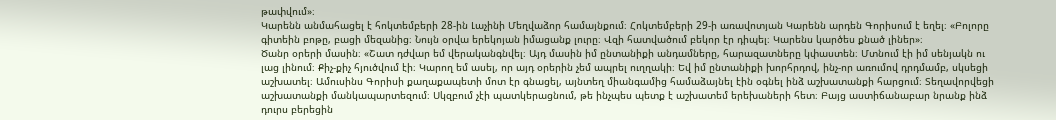թափվում»։
Կարենն անմահացել է հոկտեմբերի 28-ին Լաչինի Մեղվաձոր համայնքում։ Հոկտեմբերի 29-ի առավոտյան Կարենն արդեն Գորիսում է եղել։ «Բոլորը գիտեին բոթը, բացի մեզանից։ Նույն օրվա երեկոյան իմացանք լուրը։ Վզի հատվածում բեկոր էր դիպել։ Կարենս կարծես քնած լիներ»։
Ծանր օրերի մասին։ «Շատ դժվար եմ վերականգնվել։ Այդ մասին իմ ընտանիքի անդամները, հարազատները կփաստեն։ Մտնում էի իմ սենյակն ու լաց լինում։ Քիչ-քիչ հյուծվում էի։ Կարող եմ ասել, որ այդ օրերին չեմ ապրել ուղղակի։ Եվ իմ ընտանիքի խորհրդով, ինչ-որ առումով դրդմամբ, սկսեցի աշխատել։ Ամուսինս Գորիսի քաղաքապետի մոտ էր գնացել, այնտեղ միանգամից համաձայնել էին օգնել ինձ աշխատանքի հարցում։ Տեղավորվեցի աշխատանքի մանկապարտեզում։ Սկզբում չէի պատկերացնում, թե ինչպես պետք է աշխատեմ երեխաների հետ։ Բայց աստիճանաբար նրանք ինձ դուրս բերեցին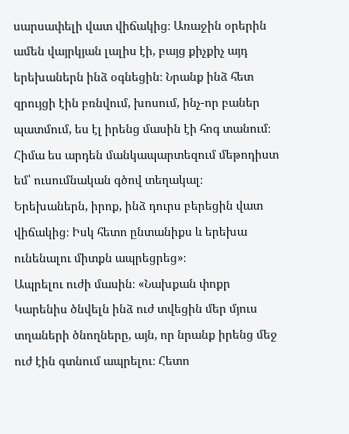սարսափելի վատ վիճակից։ Առաջին օրերին ամեն վայրկյան լալիս էի, բայց քիչքիչ այդ երեխաներն ինձ օգնեցին։ Նրանք ինձ հետ զրույցի էին բռնվում, խոսում, ինչ-որ բաներ պատմում, ես էլ իրենց մասին էի հոգ տանում։ Հիմա ես արդեն մանկապարտեզում մեթոդիստ եմ՝ ուսումնական գծով տեղակալ։ Երեխաներն, իրոք, ինձ դուրս բերեցին վատ վիճակից։ Իսկ հետո ընտանիքս և երեխա ունենալու միտքն ապրեցրեց»։
Ապրելու ուժի մասին։ «Նախքան փոքր Կարենիս ծնվելն ինձ ուժ տվեցին մեր մյուս տղաների ծնողները, այն, որ նրանք իրենց մեջ ուժ էին գտնում ապրելու։ Հետո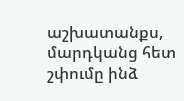աշխատանքս, մարդկանց հետ շփումը ինձ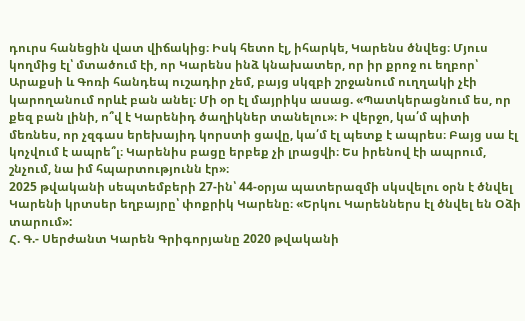դուրս հանեցին վատ վիճակից։ Իսկ հետո էլ, իհարկե, Կարենս ծնվեց։ Մյուս կողմից էլ՝ մտածում էի, որ Կարենս ինձ կնախատեր, որ իր քրոջ ու եղբոր՝ Արաքսի և Գոռի հանդեպ ուշադիր չեմ, բայց սկզբի շրջանում ուղղակի չէի կարողանում որևէ բան անել։ Մի օր էլ մայրիկս ասաց. «Պատկերացնում ես, որ քեզ բան լինի, ո՞վ է Կարենիդ ծաղիկներ տանելու»։ Ի վերջո, կա՛մ պիտի մեռնես, որ չզգաս երեխայիդ կորստի ցավը, կա՛մ էլ պետք է ապրես։ Բայց սա էլ կոչվում է ապրե՞լ։ Կարենիս բացը երբեք չի լրացվի։ Ես իրենով էի ապրում, շնչում, նա իմ հպարտությունն էր»։
2025 թվականի սեպտեմբերի 27-ին՝ 44-օրյա պատերազմի սկսվելու օրն է ծնվել Կարենի կրտսեր եղբայրը՝ փոքրիկ Կարենը։ «Երկու Կարեններս էլ ծնվել են Օձի տարում»:
Հ. Գ.- Սերժանտ Կարեն Գրիգորյանը 2020 թվականի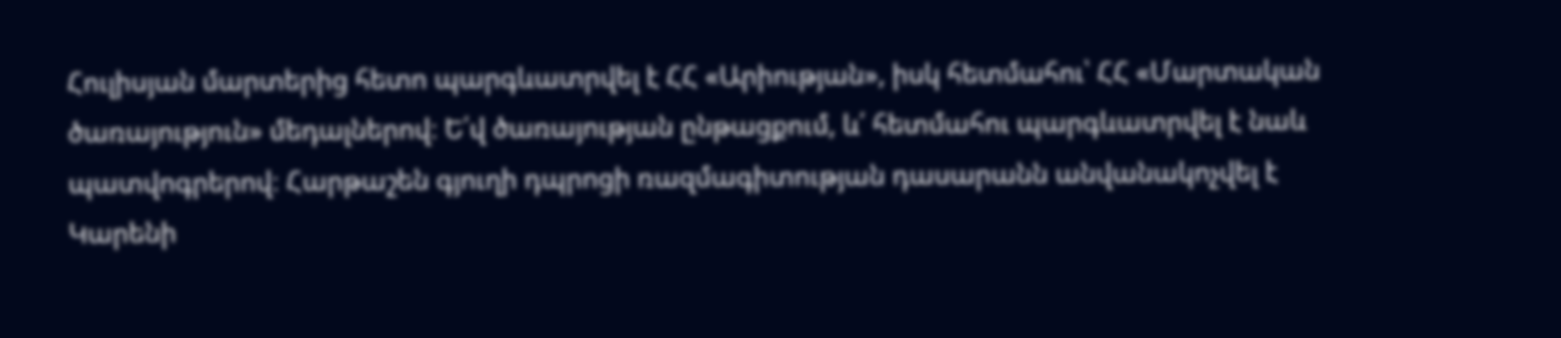Հուլիսյան մարտերից հետո պարգևատրվել է ՀՀ «Արիության», իսկ հետմահու՝ ՀՀ «Մարտական ծառայություն» մեդալներով։ Ե՛վ ծառայության ընթացքում, և՛ հետմահու պարգևատրվել է նաև պատվոգրերով։ Հարթաշեն գյուղի դպրոցի ռազմագիտության դասարանն անվանակոչվել է Կարենի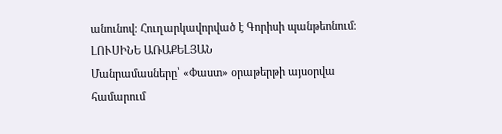անունով։ Հուղարկավորված է Գորիսի պանթեոնում։
ԼՈՒՍԻՆԵ ԱՌԱՔԵԼՅԱՆ
Մանրամասները՝ «Փաստ» օրաթերթի այսօրվա համարում